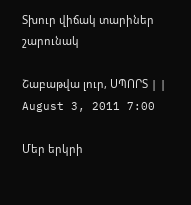Տխուր վիճակ տարիներ շարունակ

Շաբաթվա լուր, ՍՊՈՐՏ | | August 3, 2011 7:00

Մեր երկրի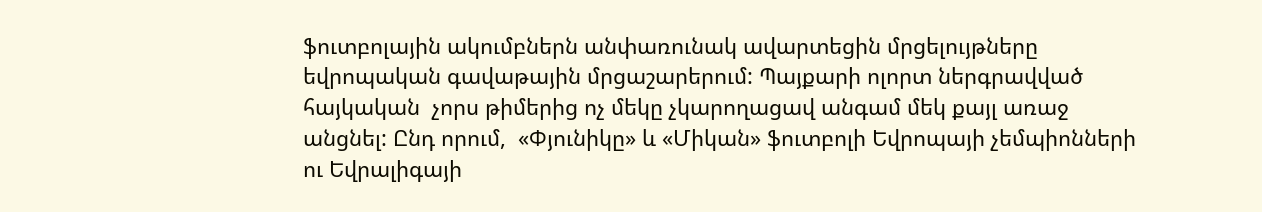ֆուտբոլային ակումբներն անփառունակ ավարտեցին մրցելույթները եվրոպական գավաթային մրցաշարերում: Պայքարի ոլորտ ներգրավված հայկական  չորս թիմերից ոչ մեկը չկարողացավ անգամ մեկ քայլ առաջ անցնել: Ընդ որում,  «Փյունիկը» և «Միկան» ֆուտբոլի Եվրոպայի չեմպիոնների ու Եվրալիգայի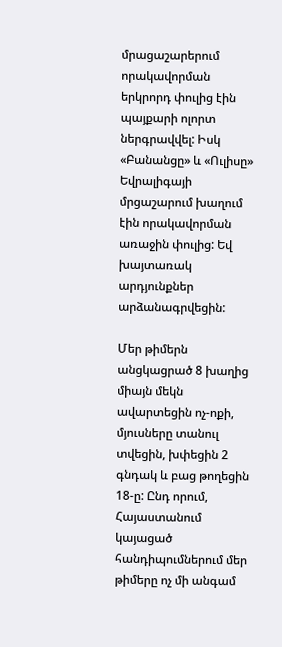մրացաշարերում որակավորման երկրորդ փուլից էին պայքարի ոլորտ ներգրավվել: Իսկ «Բանանցը» և «Ուլիսը» Եվրալիգայի մրցաշարում խաղում էին որակավորման առաջին փուլից: Եվ խայտառակ արդյունքներ արձանագրվեցին:

Մեր թիմերն անցկացրած 8 խաղից միայն մեկն ավարտեցին ոչ-ոքի, մյուսները տանուլ տվեցին, խփեցին 2 գնդակ և բաց թողեցին 18-ը: Ընդ որում, Հայաստանում կայացած հանդիպումներում մեր թիմերը ոչ մի անգամ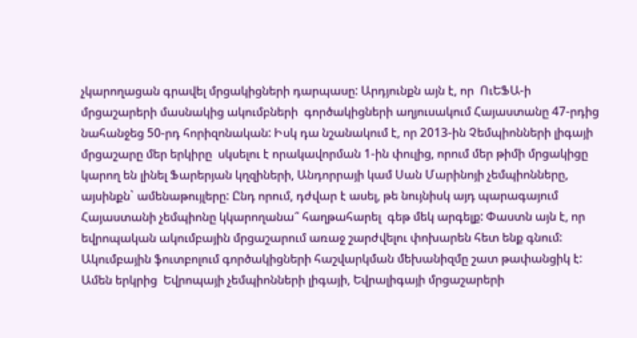չկարողացան գրավել մրցակիցների դարպասը: Արդյունքն այն է, որ  ՈւԵՖԱ-ի մրցաշարերի մասնակից ակումբների  գործակիցների աղյուսակում Հայաստանը 47-րդից նահանջեց 50-րդ հորիզոնական: Իսկ դա նշանակում է, որ 2013-ին Չեմպիոնների լիգայի մրցաշարը մեր երկիրը  սկսելու է որակավորման 1-ին փուլից, որում մեր թիմի մրցակիցը կարող են լինել Ֆարերյան կղզիների, Անդորրայի կամ Սան Մարինոյի չեմպիոնները, այսինքն` ամենաթույլերը: Ընդ որում, դժվար է ասել, թե նույնիսկ այդ պարագայում Հայաստանի չեմպիոնը կկարողանա՞ հաղթահարել  գեթ մեկ արգելք: Փաստն այն է, որ  եվրոպական ակումբային մրցաշարում առաջ շարժվելու փոխարեն հետ ենք գնում: Ակումբային ֆուտբոլում գործակիցների հաշվարկման մեխանիզմը շատ թափանցիկ է: Ամեն երկրից  Եվրոպայի չեմպիոնների լիգայի, Եվրալիգայի մրցաշարերի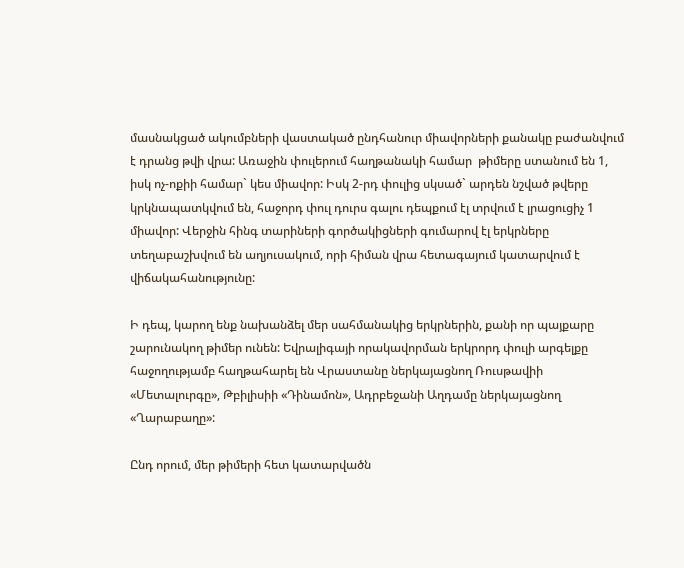մասնակցած ակումբների վաստակած ընդհանուր միավորների քանակը բաժանվում է դրանց թվի վրա: Առաջին փուլերում հաղթանակի համար  թիմերը ստանում են 1, իսկ ոչ-ոքիի համար` կես միավոր: Իսկ 2-րդ փուլից սկսած` արդեն նշված թվերը կրկնապատկվում են, հաջորդ փուլ դուրս գալու դեպքում էլ տրվում է լրացուցիչ 1 միավոր: Վերջին հինգ տարիների գործակիցների գումարով էլ երկրները տեղաբաշխվում են աղյուսակում, որի հիման վրա հետագայում կատարվում է վիճակահանությունը:

Ի դեպ, կարող ենք նախանձել մեր սահմանակից երկրներին, քանի որ պայքարը շարունակող թիմեր ունեն: Եվրալիգայի որակավորման երկրորդ փուլի արգելքը հաջողությամբ հաղթահարել են Վրաստանը ներկայացնող Ռուսթավիի «Մետալուրգը», Թբիլիսիի «Դինամոն», Ադրբեջանի Աղդամը ներկայացնող «Ղարաբաղը»:

Ընդ որում, մեր թիմերի հետ կատարվածն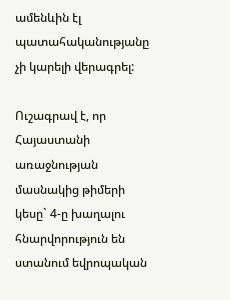ամենևին էլ պատահականությանը չի կարելի վերագրել:

Ուշագրավ է, որ Հայաստանի առաջնության մասնակից թիմերի կեսը` 4-ը խաղալու հնարվորություն են ստանում եվրոպական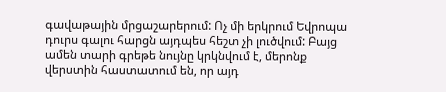գավաթային մրցաշարերում: Ոչ մի երկրում Եվրոպա դուրս գալու հարցն այդպես հեշտ չի լուծվում: Բայց ամեն տարի գրեթե նույնը կրկնվում է, մերոնք վերստին հաստատում են, որ այդ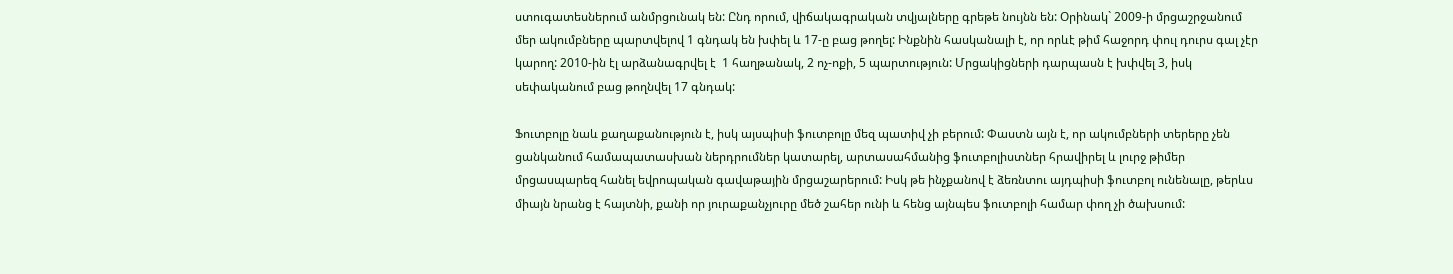ստուգատեսներում անմրցունակ են: Ընդ որում, վիճակագրական տվյալները գրեթե նույնն են: Օրինակ` 2009-ի մրցաշրջանում մեր ակումբները պարտվելով 1 գնդակ են խփել և 17-ը բաց թողել: Ինքնին հասկանալի է, որ որևէ թիմ հաջորդ փուլ դուրս գալ չէր կարող: 2010-ին էլ արձանագրվել է  1 հաղթանակ, 2 ոչ-ոքի, 5 պարտություն: Մրցակիցների դարպասն է խփվել 3, իսկ սեփականում բաց թողնվել 17 գնդակ:

Ֆուտբոլը նաև քաղաքանություն է, իսկ այսպիսի ֆուտբոլը մեզ պատիվ չի բերում: Փաստն այն է, որ ակումբների տերերը չեն ցանկանում համապատասխան ներդրումներ կատարել, արտասահմանից ֆուտբոլիստներ հրավիրել և լուրջ թիմեր մրցասպարեզ հանել եվրոպական գավաթային մրցաշարերում: Իսկ թե ինչքանով է ձեռնտու այդպիսի ֆուտբոլ ունենալը, թերևս միայն նրանց է հայտնի, քանի որ յուրաքանչյուրը մեծ շահեր ունի և հենց այնպես ֆուտբոլի համար փող չի ծախսում: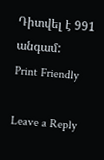Դիտվել է 991 անգամ:
Print Friendly

Leave a Reply